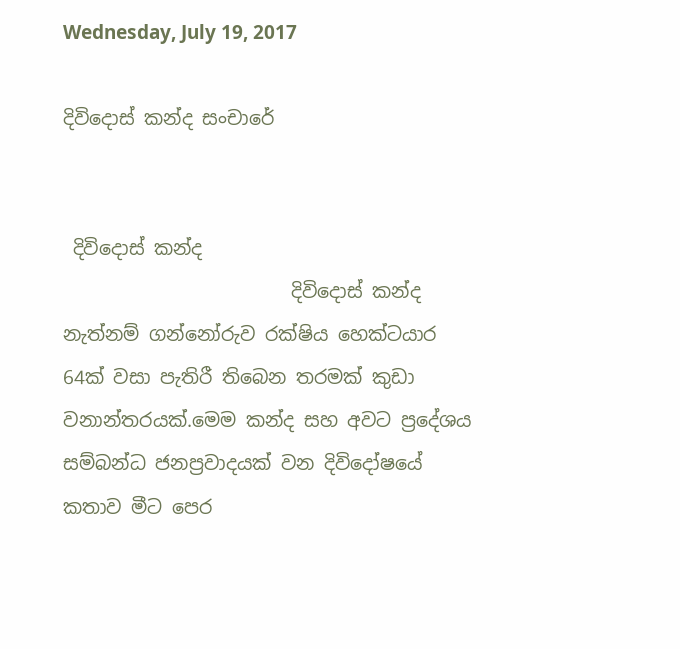Wednesday, July 19, 2017

දිවිදොස් කන්ද සංචාරේ


 දිවිදොස් කන්ද
                        දිවිදොස් කන්ද නැත්නම් ගන්නෝරුව රක්ෂිය හෙක්ටයාර 64ක් වසා පැතිරී තිබෙන තරමක් කුඩා  වනාන්තරයක්.මෙම කන්ද සහ අවට ප්‍රදේශය සම්බන්ධ ජනප්‍රවාදයක් වන දිවිදෝෂයේ කතාව මීට පෙර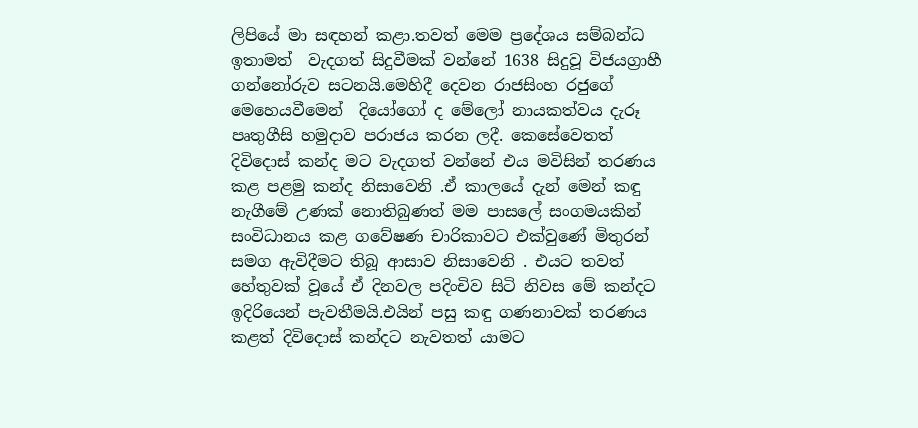ලිපියේ මා සඳහන් කළා.තවත් මෙම ප්‍රදේශය සම්බන්ධ ඉතාමත්  වැදගත් සිදුවීමක් වන්නේ 1638 සිදුවූ විජයග්‍රාහී ගන්නෝරුව සටනයි.මෙහිදී දෙවන රාජසිංහ රජුගේ මෙහෙයවීමෙන්  දියෝගෝ ද මේලෝ නායකත්වය දැරූ පෘතුගීසි හමුදාව පරාජය කරන ලදී. කෙසේවෙතත් දිවිදොස් කන්ද මට වැදගත් වන්නේ එය මවිසින් තරණය කළ පළමු කන්ද නිසාවෙනි .ඒ කාලයේ දැන් මෙන් කඳු නැගීමේ උණක් නොතිබුණත් මම පාසලේ සංගමයකින් සංවිධානය කළ ගවේෂණ චාරිකාවට එක්වුණේ මිතුරන් සමග ඇවිදීමට තිබූ ආසාව නිසාවෙනි . එයට තවත් හේතුවක් වූයේ ඒ දිනවල පදිංචිව සිටි නිවස මේ කන්දට ඉදිරියෙන් පැවතීමයි.එයින් පසු කඳු ගණනාවක් තරණය කළත් දිවිදොස් කන්දට නැවතත් යාමට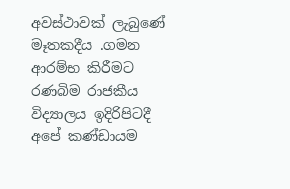අවස්ථාවක් ලැබුණේ මෑතකදීය .ගමන ආරම්භ කිරීමට  රණබිම රාජකීය විද්‍යාලය ඉදිරිපිටදී අපේ කණ්ඩායම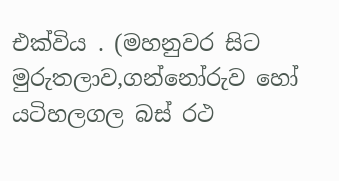එක්විය . (මහනුවර සිට  මුරුතලාව,ගන්නෝරුව හෝ යටිහලගල බස්‍ රථ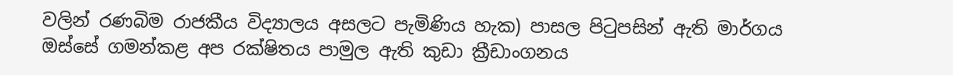වලින් රණබිම රාජකීය විද්‍යාලය අසලට පැමිණිය හැක) පාසල පිටුපසින් ඇති මාර්ගය ඔස්සේ ගමන්කළ අප රක්ෂිතය පාමුල ඇති කුඩා ක්‍රීඩාංගනය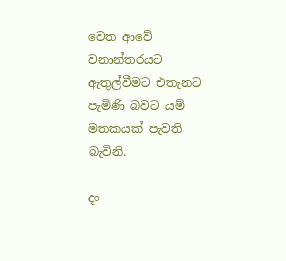වෙත ආවේ වනාන්තරයට ඇතුල්වීමට එතැනට  පැමිණි බවට යම් මතකයක් පැවති බැවිනි.

දං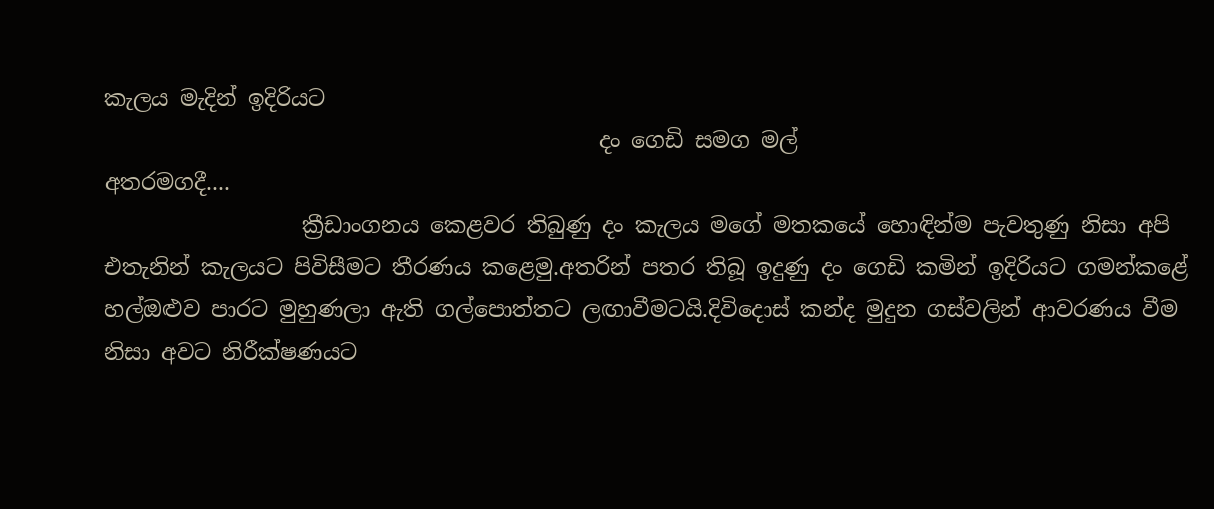කැලය මැදින් ඉදිරියට
                                             දං ගෙඩි සමග මල්
අතරමගදී....
                  ක්‍රීඩාංගනය කෙළවර තිබුණු දං කැලය මගේ මතකයේ හොඳින්ම පැවතුණු නිසා අපි එතැනින් කැලයට පිවිසීමට තීරණය කළෙමු.අතරින් පතර තිබූ ඉදුණු දං ගෙඩි කමින් ඉදිරියට ගමන්කළේ හල්ඔළුව පාරට මුහුණලා ඇති ගල්පොත්තට ලඟාවීමටයි.දිවිදොස් කන්ද මුදුන ගස්වලින් ආවරණය වීම නිසා අවට නිරීක්ෂණයට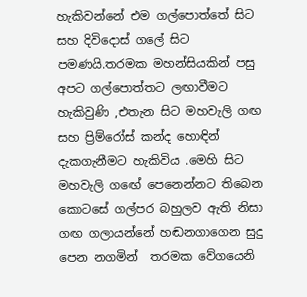හැකිවන්නේ එම ගල්පොත්තේ සිට සහ දිවිදොස් ගලේ සිට පමණයි.තරමක මහන්සියකින් පසු අපට ගල්පොත්තට ලඟාවීමට හැකිවුණි ,එතැන සිට මහවැලි ගඟ සහ ප්‍රිම්රෝස් කන්ද හොඳින් දැකගැනීමට හැකිවිය .මෙහි සිට මහවැලි ගඟේ පෙනෙන්නට තිබෙන කොටසේ ගල්පර බහුලව ඇති නිසා ගඟ ගලායන්නේ හඬනගාගෙන සුදු පෙන නගමින්  තරමක වේගයෙනි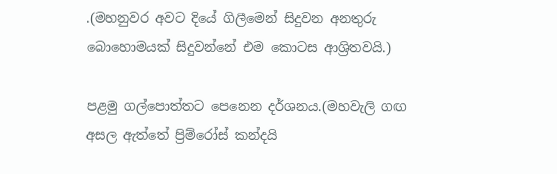.(මහනුවර අවට දියේ ගිලීමෙන් සිදුවන අනතුරු බොහොමයක් සිදුවන්නේ එම කොටස ආශ්‍රිතවයි.)

පළමු ගල්පොත්තට පෙනෙන දර්ශනය.(මහවැලි ගඟ අසල ඇත්තේ ප්‍රිම්රෝස් කන්දයි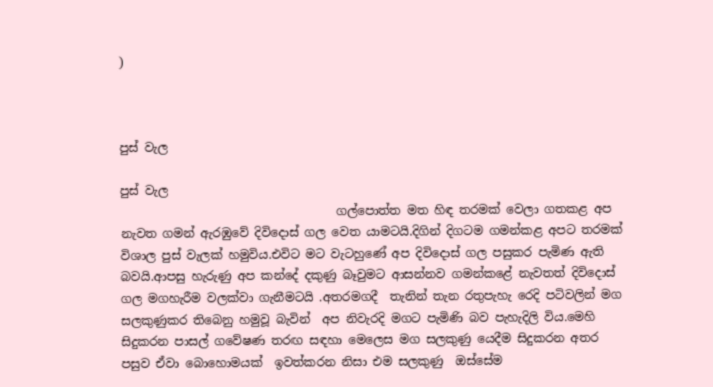)



පුස් වැල

පුස් වැල
                                    ගල්පොත්ත මත හිඳ තරමක් වෙලා ගතකළ අප නැවත ගමන් ඇරඹුවේ දිවිදොස් ගල වෙත යාමටයි.දිගින් දිගටම ගමන්කළ අපට තරමක් විශාල පුස් වැලක් හමුවිය.එවිට මට වැටහුණේ අප දිවිදොස් ගල පසුකර පැමිණ ඇති බවයි.ආපසු හැරුණු අප කන්දේ දකුණු බෑවුමට ආසන්නව ගමන්කළේ නැවතත් දිවිදොස් ගල මගහැරීම වලක්වා ගැනීමටයි .අතරමගදී  තැනින් තැන රතුපැහැ රෙදි පටිවලින් මග සලකුණුකර තිබෙනු හමුවූ බැවින්  අප නිවැරදි මගට පැමිණි බව පැහැදිලි විය.මෙහි සිදුකරන පාසල් ගවේෂණ තරඟ සඳහා මෙලෙස මග සලකුණු යෙදීම සිදුකරන අතර පසුව ඒවා බොහොමයක්  ඉවත්කරන නිසා එම සලකුණු  ඔස්සේම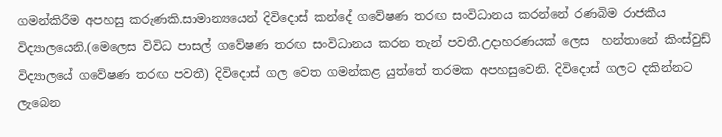ගමන්කිරීම අපහසු කරුණකි.සාමාන්‍යයෙන් දිවිදොස් කන්දේ ගවේෂණ තරඟ සංවිධානය කරන්නේ රණබිම රාජකීය විද්‍යාලයෙනි.(මෙලෙස විවිධ පාසල් ගවේෂණ තරඟ සංවිධානය කරන තැන් පවතී.උදාහරණයක් ලෙස  හන්තානේ කිංස්වුඩ් විද්‍යාලයේ ගවේෂණ තරඟ පවතී) දිවිදොස් ගල වෙත ගමන්කළ යුත්තේ තරමක අපහසුවෙනි. දිවිදොස් ගලට දකින්නට ලැබෙන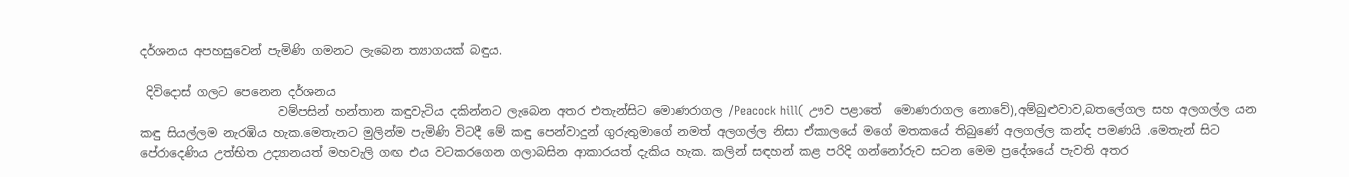දර්ශනය අපහසුවෙන් පැමිණි ගමනට ලැබෙන ත්‍යාගයක් බඳුය.

 දිවිදොස් ගලට පෙනෙන දර්ශනය
                       වම්පසින් හන්තාන කඳුවැටිය දකින්නට ලැබෙන අතර එතැන්සිට මොණරාගල /Peacock hill( ඌව පළාතේ  මොණරාගල නොවේ),අම්බුළුවාව,බතලේගල සහ අලගල්ල යන කඳු සියල්ලම නැරඹිය හැක.මෙතැනට මුලින්ම පැමිණි විටදී මේ කඳු පෙන්වාදුන් ගුරුතුමාගේ නමත් අලගල්ල නිසා ඒකාලයේ මගේ මතකයේ තිබුණේ අලගල්ල කන්ද පමණයි .මෙතැන් සිට පේරාදෙණිය උත්භිත උද්‍යානයත් මහවැලි ගඟ එය වටකරගෙන ගලාබසින ආකාරයත් දැකිය හැක. කලින් සඳහන් කළ පරිදි ගන්නෝරුව සටන මෙම ප්‍රදේශයේ පැවති අතර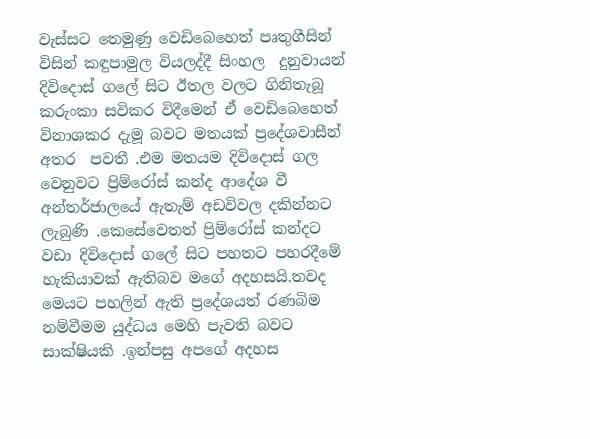වැස්සට තෙමුණු වෙඩිබෙහෙත් පෘතුගීසින් විසින් කඳුපාමුල වියලද්දී සිංහල  දුනුවායන් දිවිදොස් ගලේ සිට ඊතල වලට ගිනිතැබූ කරුංකා සවිකර විදීමෙන් ඒ වෙඩිබෙහෙත් විනාශකර දැමූ බවට මතයක් ප්‍රදේශවාසීන් අතර  පවතී .එම මතයම දිවිදොස් ගල වෙනුවට ප්‍රිම්රෝස් කන්ද ආදේශ වී  අන්තර්ජාලයේ ඇතැම් අඩවිවල දකින්නට  ලැබුණි .කෙසේවෙතත් ප්‍රිම්රෝස් කන්දට වඩා දිවිදොස් ගලේ සිට පහතට පහරදීමේ හැකියාවක් ඇතිබව මගේ අදහසයි.තවද මෙයට පහලින් ඇති ප්‍රදේශයත් රණබිම නම්වීමම යුද්ධය මෙහි පැවති බවට සාක්ෂියකි .ඉන්පසු අපගේ අදහස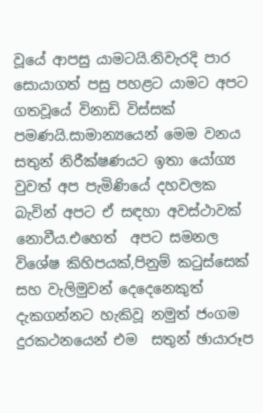වූයේ ආපසු යාමටයි.නිවැරදි පාර සොයාගත් පසු පහළට යාමට අපට ගතවූයේ විනාඩි විස්සක් පමණයි.සාමාන්‍යයෙන් මෙම වනය සතුන් නිරීක්ෂණයට ඉතා යෝග්‍ය වුවත් අප පැමිණියේ දහවලක බැවින් අපට ඒ සඳහා අවස්ථාවක් නොවීය.එහෙත්  අපට සමනල විශේෂ කිහිපයක්,පිනුම් කටුස්සෙක් සහ වැලිමුවන් දෙදෙනෙකුත් දැකගන්නට හැකිවූ නමුත් ජංගම දුරකථනයෙන් එම  සතුන් ඡායාරූප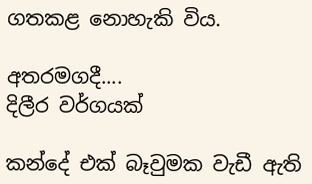ගතකළ නොහැකි විය.

අතරමගදී....
දිලීර වර්ගයක්

කන්දේ එක් බෑවුමක වැඩී ඇති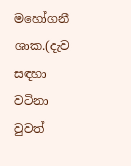මහෝගනී ශාක.(දැව සඳහා වටිනා වුවත්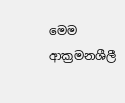මෙම ආක්‍රමනශීලී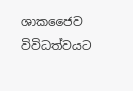ශාකජෛව විවිධත්වයට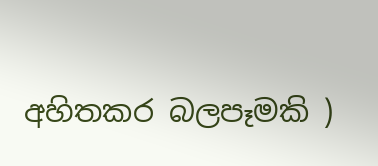අහිතකර බලපෑමකි )